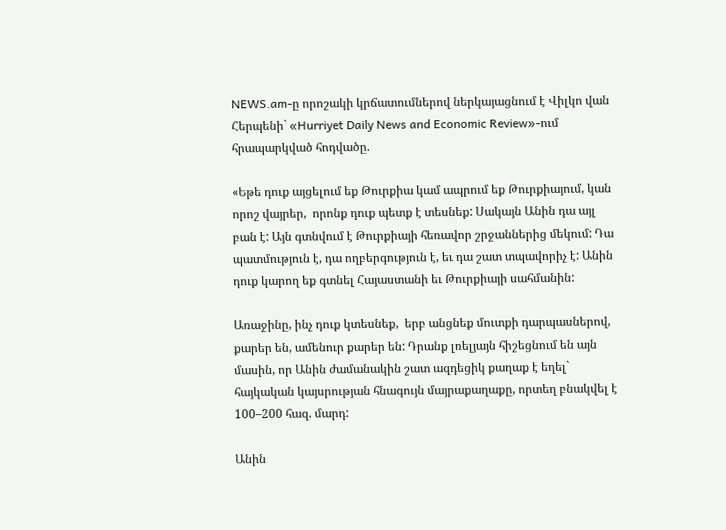NEWS.am-ը որոշակի կրճատումներով ներկայացնում է Վիլկո վան Հերպենի` «Hurriyet Daily News and Economic Review»-ում հրապարկված հոդվածը.

«Եթե դուք այցելում եք Թուրքիա կամ ապրում եք Թուրքիայում, կան որոշ վայրեր,  որոնք դուք պետք է տեսնեք: Սակայն Անին դա այլ բան է: Այն գտնվում է Թուրքիայի հեռավոր շրջաններից մեկում: Դա պատմություն է, դա ողբերգություն է, եւ դա շատ տպավորիչ է: Անին դուք կարող եք գտնել Հայաստանի եւ Թուրքիայի սահմանին:

Առաջինը, ինչ դուք կտեսնեք,  երբ անցնեք մուտքի դարպասներով, քարեր են, ամենուր քարեր են: Դրանք լռելյայն հիշեցնում են այն մասին, որ Անին ժամանակին շատ ազդեցիկ քաղաք է եղել` հայկական կայսրության հնագույն մայրաքաղաքը, որտեղ բնակվել է 100–200 հազ. մարդ:

Անին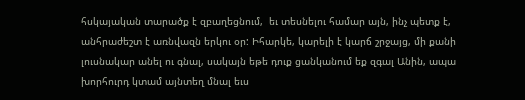հսկայական տարածք է զբաղեցնում,  եւ տեսնելու համար այն, ինչ պետք է, անհրաժեշտ է առնվազն երկու օր: Իհարկե, կարելի է կարճ շրջայց, մի քանի լուսնակար անել ու գնալ, սակայն եթե դուք ցանկանում եք զգալ Անին, ապա խորհուրդ կտամ այնտեղ մնալ եւս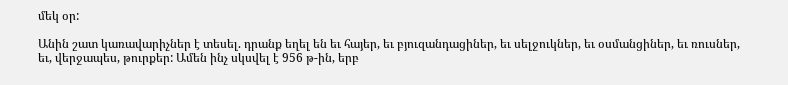մեկ օր:

Անին շատ կառավարիչներ է տեսել. դրանք եղել են եւ հայեր, եւ բյուզանդացիներ, եւ սելջուկներ, եւ օսմանցիներ, եւ ռուսներ, եւ, վերջապես, թուրքեր: Ամեն ինչ սկսվել է 956 թ-ին, երբ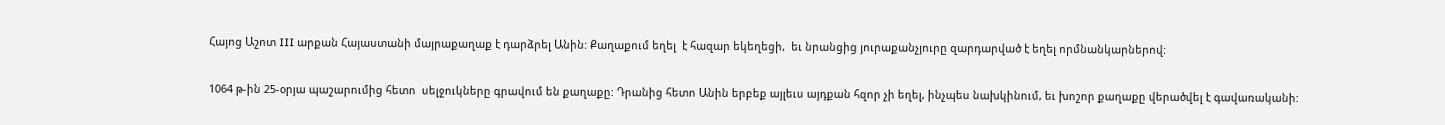Հայոց Աշոտ III արքան Հայաստանի մայրաքաղաք է դարձրել Անին: Քաղաքում եղել  է հազար եկեղեցի,  եւ նրանցից յուրաքանչյուրը զարդարված է եղել որմնանկարներով:

1064 թ-ին 25-օրյա պաշարումից հետո  սելջուկները գրավում են քաղաքը: Դրանից հետո Անին երբեք այլեւս այդքան հզոր չի եղել, ինչպես նախկինում, եւ խոշոր քաղաքը վերածվել է գավառականի: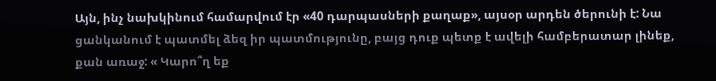Այն, ինչ նախկինում համարվում էր «40 դարպասների քաղաք», այսօր արդեն ծերունի է: Նա ցանկանում է պատմել ձեզ իր պատմությունը, բայց դուք պետք է ավելի համբերատար լինեք, քան առաջ: « Կարո՞ղ եք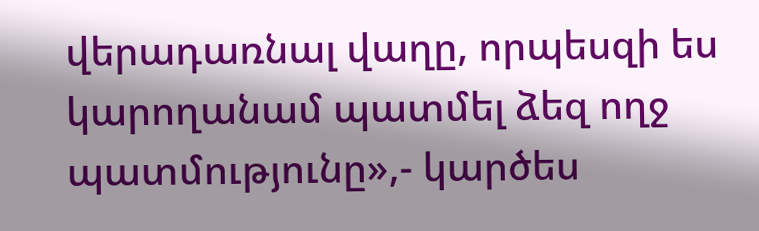վերադառնալ վաղը, որպեսզի ես կարողանամ պատմել ձեզ ողջ պատմությունը»,- կարծես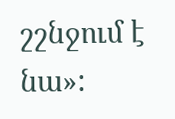շշնջում է նա»: